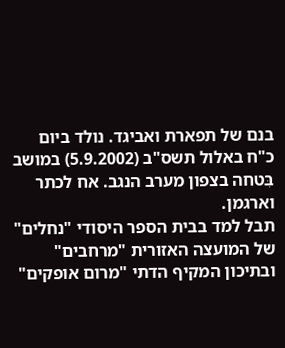בנם של תפארת ואביגד. נולד ביום כ"ח באלול תשס"ב (5.9.2002) במושב בִּטחה בצפון מערב הנגב. אח לכתר וארגמן.
תבל למד בבית הספר היסודי "נחלים" של המועצה האזורית "מרחבים" ובתיכון המקיף הדתי "מרום אופקים"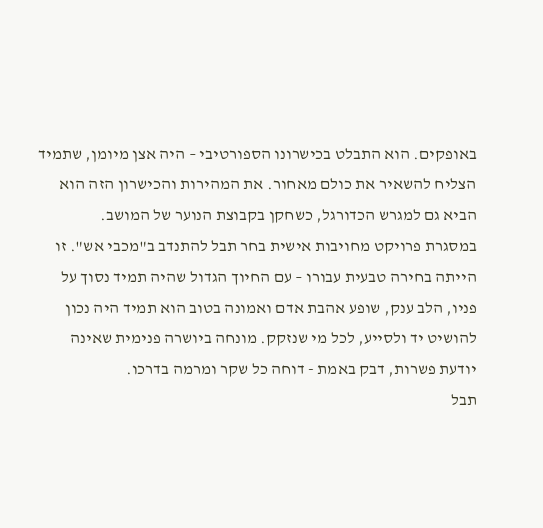באופקים. הוא התבלט בכישרונו הספורטיבי – היה אצן מיומן, שתמיד הצליח להשאיר את כולם מאחור. את המהירות והכישרון הזה הוא הביא גם למגרש הכדורגל, כשחקן בקבוצת הנוער של המושב.
במסגרת פרויקט מחויבות אישית בחר תבל להתנדב ב"מכבי אש". זו הייתה בחירה טבעית עבורו – עם החיוך הגדול שהיה תמיד נסוך על פניו, הלב ענק, שופע אהבת אדם ואמונה בטוב הוא תמיד היה נכון להושיט יד ולסייע, לכל מי שנזקק. מונחה ביושרה פנימית שאינה יודעת פשרות, דבק באמת - דוחה כל שקר ומרמה בדרכו.
תבל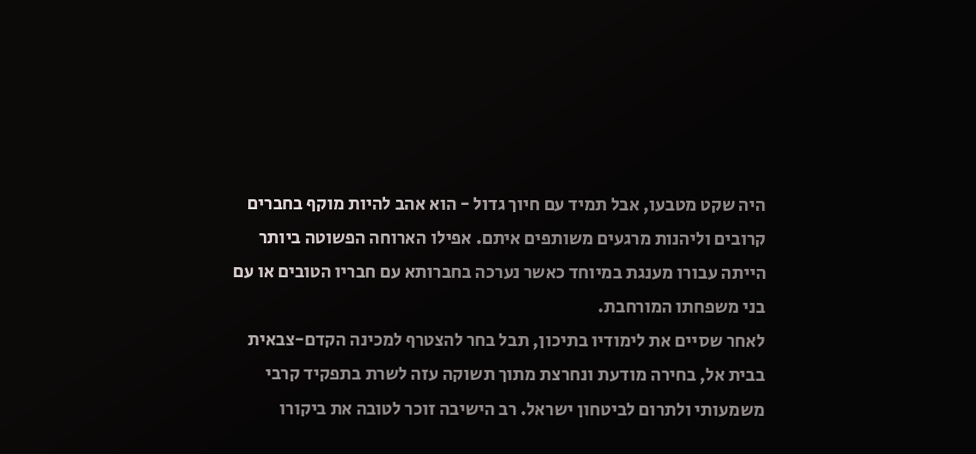היה שקט מטבעו, אבל תמיד עם חיוך גדול - הוא אהב להיות מוקף בחברים קרובים וליהנות מרגעים משותפים איתם. אפילו הארוחה הפשוטה ביותר הייתה עבורו מענגת במיוחד כאשר נערכה בחברותא עם חבריו הטובים או עם בני משפחתו המורחבת.
לאחר שסיים את לימודיו בתיכון, תבל בחר להצטרף למכינה הקדם-צבאית בבית אל, בחירה מודעת ונחרצת מתוך תשוקה עזה לשרת בתפקיד קרבי משמעותי ולתרום לביטחון ישראל. רב הישיבה זוכר לטובה את ביקורו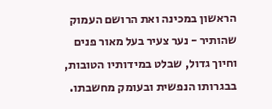הראשון במכינה ואת הרושם העמוק שהותיר - נער צעיר בעל מאור פנים וחיוך גדול, שבלט במידותיו הטובות, בבגרותו הנפשית ובעומק מחשבתו.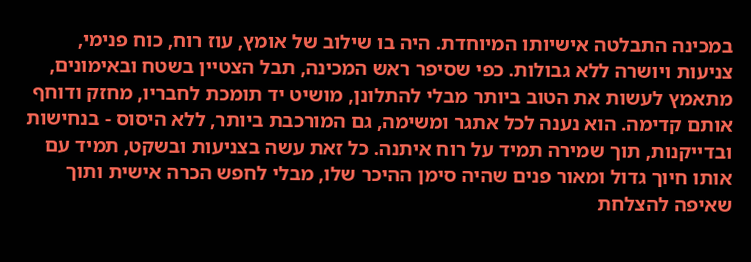במכינה התבלטה אישיותו המיוחדת. היה בו שילוב של אומץ, עוז רוח, כוח פנימי, צניעות ויושרה ללא גבולות. כפי שסיפר ראש המכינה, תבל הצטיין בשטח ובאימונים, מתאמץ לעשות את הטוב ביותר מבלי להתלונן, מושיט יד תומכת לחבריו, מחזק ודוחף אותם קדימה. הוא נענה לכל אתגר ומשימה, גם המורכבת ביותר, ללא היסוס - בנחישות ובדייקנות, תוך שמירה תמיד על רוח איתנה. כל זאת עשה בצניעות ובשקט, תמיד עם אותו חיוך גדול ומאור פנים שהיה סימן ההיכר שלו, מבלי לחפש הכרה אישית ותוך שאיפה להצלחת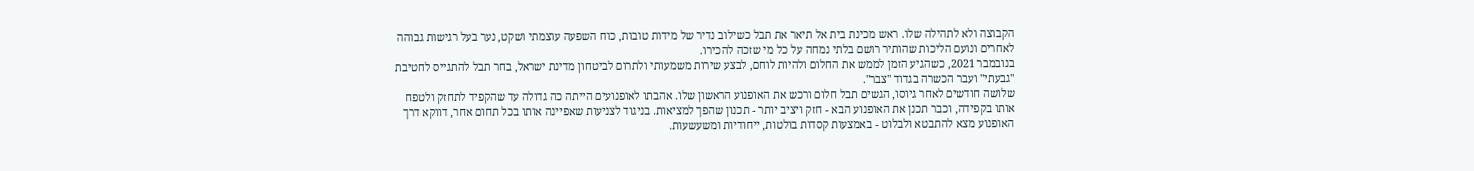הקבוצה ולא לתהילה שלו. ראש מכינת בית אל תיאר את תבל כשילוב נדיר של מידות טובות, כוח השפעה עוצמתי ושקט, נער בעל רגישות גבוהה לאחרים ונועם הליכות שהותיר רושם בלתי נמחה על כל מי שזכה להכירו.
בנובמבר 2021, כשהגיע הזמן לממש את החלום ולהיות לוחם, לבצע שירות משמעותי ולתרום לביטחון מדינת ישראל, בחר תבל להתגייס לחטיבת "גבעתי" ועבר הכשרה בגדוד "צבר".
שלושה חודשים לאחר גיוסו, הגשים תבל חלום ורכש את האופנוע הראשון שלו. אהבתו לאופנועים הייתה כה גדולה עד שהקפיד לתחזק ולטפח אותו בקפידה, וכבר תכנן את האופנוע הבא - חזק ויציב יותר - תכנון שהפך למציאות. בניגוד לצניעות שאפיינה אותו בכל תחום אחר, דווקא דרך האופנוע מצא להתבטא ולבלוט - באמצעות קסדות בולטות, ייחודיות ומשעשעות.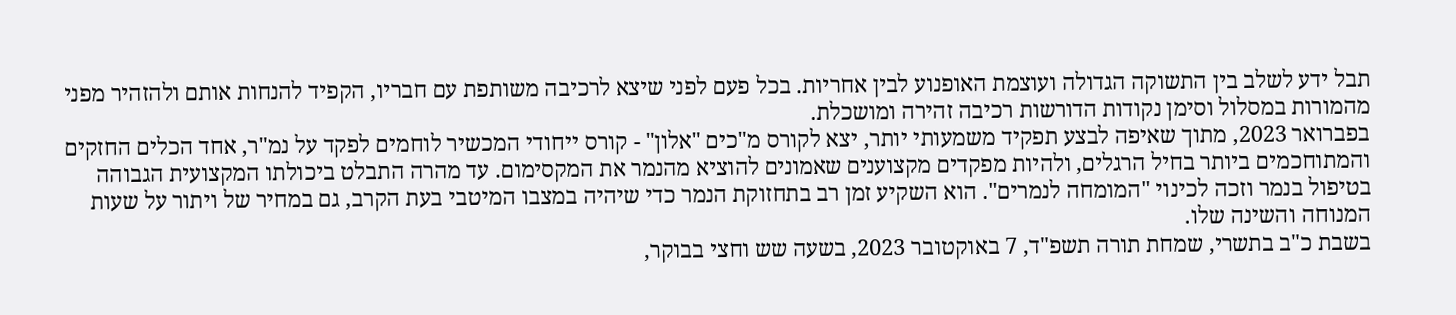תבל ידע לשלב בין התשוקה הגדולה ועוצמת האופנוע לבין אחריות. בכל פעם לפני שיצא לרכיבה משותפת עם חבריו, הקפיד להנחות אותם ולהזהיר מפני מהמורות במסלול וסימן נקודות הדורשות רכיבה זהירה ומושכלת.
בפברואר 2023, מתוך שאיפה לבצע תפקיד משמעותי יותר, יצא לקורס מ"כים "אלון" - קורס ייחודי המכשיר לוחמים לפקד על נמ"ר, אחד הכלים החזקים והמתוחכמים ביותר בחיל הרגלים, ולהיות מפקדים מקצוענים שאמונים להוציא מהנמר את המקסימום. עד מהרה התבלט ביכולתו המקצועית הגבוהה בטיפול בנמר וזכה לכינוי "המומחה לנמרים". הוא השקיע זמן רב בתחזוקת הנמר כדי שיהיה במצבו המיטבי בעת הקרב, גם במחיר של ויתור על שעות המנוחה והשינה שלו.
בשבת כ"ב בתשרי, שמחת תורה תשפ"ד, 7 באוקטובר 2023, בשעה שש וחצי בבוקר,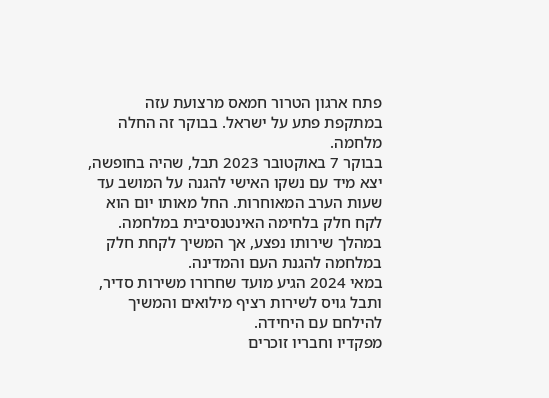פתח ארגון הטרור חמאס מרצועת עזה במתקפת פתע על ישראל. בבוקר זה החלה מלחמה.
בבוקר 7 באוקטובר 2023 תבל, שהיה בחופשה, יצא מיד עם נשקו האישי להגנה על המושב עד שעות הערב המאוחרות. החל מאותו יום הוא לקח חלק בלחימה האינטנסיבית במלחמה. במהלך שירותו נפצע, אך המשיך לקחת חלק במלחמה להגנת העם והמדינה.
במאי 2024 הגיע מועד שחרורו משירות סדיר, ותבל גויס לשירות רציף מילואים והמשיך להילחם עם היחידה.
מפקדיו וחבריו זוכרים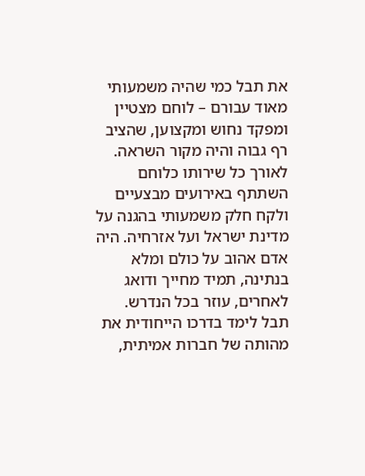את תבל כמי שהיה משמעותי מאוד עבורם – לוחם מצטיין ומפקד נחוש ומקצוען, שהציב רף גבוה והיה מקור השראה. לאורך כל שירותו כלוחם השתתף באירועים מבצעיים ולקח חלק משמעותי בהגנה על מדינת ישראל ועל אזרחיה. היה אדם אהוב על כולם ומלא בנתינה, תמיד מחייך ודואג לאחרים, עוזר בכל הנדרש. תבל לימד בדרכו הייחודית את מהותה של חברות אמיתית,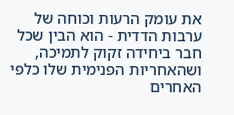את עומק הרעות וכוחה של ערבות הדדית - הוא הבין שכל חבר ביחידה זקוק לתמיכה, ושהאחריות הפנימית שלו כלפי האחרים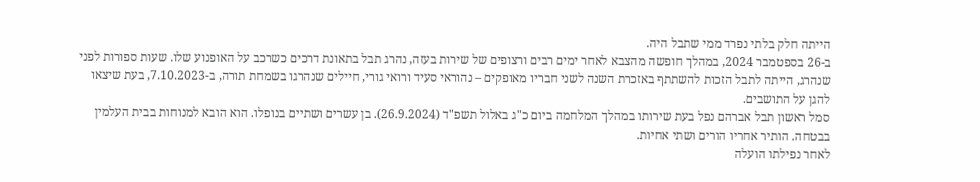הייתה חלק בלתי נפרד ממי שתבל היה.
ב-26 בספטמבר 2024, במהלך חופשה מהצבא לאחר ימים רבים ורצופים של שירות בעזה, נהרג תבל בתאונת דרכים כשרכב על האופנוע שלו. שעות ספורות לפני שנהרג, הייתה לתבל הזכות להשתתף באזכרת השנה לשני חבריו מאופקים – נהוראי סעיד ורואי גורי, חיילים שנהרגו בשמחת תורה, ב-7.10.2023, בעת שיצאו להגן על התושבים.
סמל ראשון תבל אברהם נפל בעת שירותו במהלך המלחמה ביום כ"ג באלול תשפ"ד (26.9.2024). בן עשרים ושתיים בנופלו. הוא הובא למנוחות בבית העלמין בבטחה. הותיר אחריו הורים ושתי אחיות.
לאחר נפילתו הועלה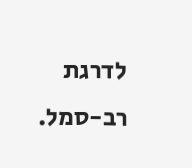לדרגת רב-סמל.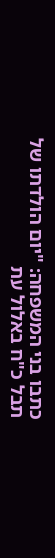כתבו בני המשפחה: "יום הולדתו של תבל כ"ח באלול עת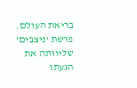בריאת העולם. פרשת 'ניצבים' שליוותה את הגעתו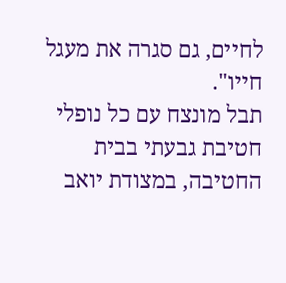לחיים, גם סגרה את מעגל חייו".
תבל מונצח עם כל נופלי חטיבת גבעתי בבית החטיבה, במצודת יואב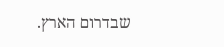שבדרום הארץ.